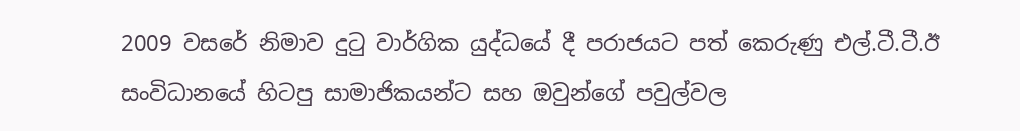2009 වසරේ නිමාව දුටු වාර්ගික යුද්ධයේ දී පරාජයට පත් කෙරුණු එල්.ටී.ටී.ඊ සංවිධානයේ හිටපු සාමාජිකයන්ට සහ ඔවුන්ගේ පවුල්වල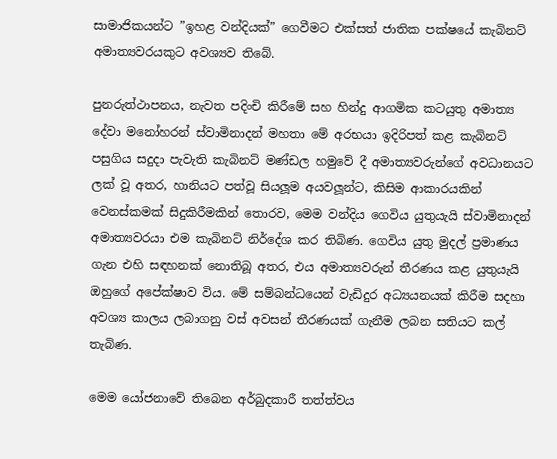සාමාජිකයන්ට ”ඉහළ වන්දියක්” ගෙවීමට එක්සත් ජාතික පක්ෂයේ කැබිනට් අමාත්‍යවරයකුට අවශ්‍යව තිබේ.

පුනරුත්ථාපනය, නැවත පදිංචි කිරීමේ සහ හින්දු ආගමික කටයුතු අමාත්‍ය දේවා මනෝහරන් ස්වාමිනාදන් මහතා මේ අරභයා ඉදිරිපත් කළ කැබිනට් පසුගිය සදුදා පැවැති කැබිනට් මණ්ඩල හමුවේ දී අමාත්‍යවරුන්ගේ අවධානයට ලක් වූ අතර, හානියට පත්වූ සියලූම අයවලූන්ට, කිසිම ආකාරයකින් වෙනස්කමක් සිදුකිරීමකින් තොරව, මෙම වන්දිය ගෙවිය යුතුයැයි ස්වාමිනාදන් අමාත්‍යවරයා එම කැබිනට් නිර්දේශ කර තිබිණ. ගෙවිය යුතු මුදල් ප්‍රමාණය ගැන එහි සඳහනක් නොතිබූ අතර, එය අමාත්‍යවරුන් තීරණය කළ යුතුයැයි ඔහුගේ අපේක්ෂාව විය. මේ සම්බන්ධයෙන් වැඩිදුර අධ්‍යයනයක් කිරීම සදහා අවශ්‍ය කාලය ලබාගනු වස් අවසන් තීරණයක් ගැනීම ලබන සතියට කල් තැබිණ.

මෙම යෝජනාවේ තිබෙන අර්බුදකාරී තත්ත්වය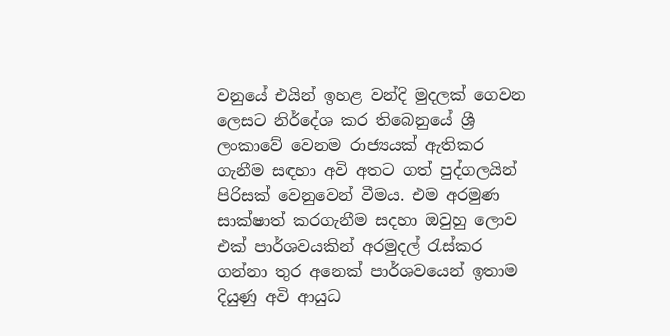වනුයේ එයින් ඉහළ වන්දි මුදලක් ගෙවන ලෙසට නිර්දේශ කර තිබෙනුයේ ශ්‍රී ලංකාවේ වෙනම රාජ්‍යයක් ඇතිකර ගැනීම සඳහා අවි අතට ගත් පුද්ගලයින් පිරිසක් වෙනුවෙන් වීමය. එම අරමුණ සාක්ෂාත් කරගැනීම සදහා ඔවුහු ලොව එක් පාර්ශවයකින් අරමුදල් රැස්කර ගන්නා තුර අනෙක් පාර්ශවයෙන් ඉතාම දියුණු අවි ආයුධ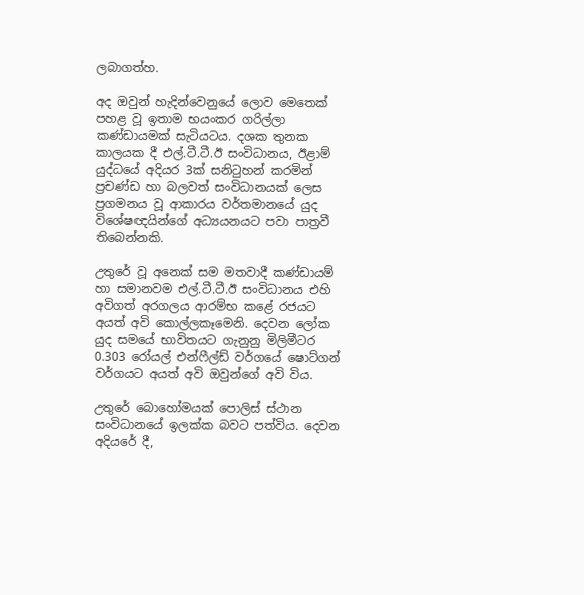ලබාගත්හ.

අද ඔවුන් හැදින්වෙනුයේ ලොව මෙතෙක් පහළ වූ ඉතාම භයංකර ගරිල්ලා කණ්ඩායමක් සැටියටය. දශක තුනක කාලයක දී එල්.ටී.ටී.ඊ සංවිධානය, ඊළාම් යුද්ධයේ අදියර 3ක් සනිටුහන් කරමින් ප්‍රචණ්ඩ හා බලවත් සංවිධානයක් ලෙස ප්‍රගමනය වූ ආකාරය වර්තමානයේ යුද විශේෂඥයින්ගේ අධ්‍යයනයට පවා පාත්‍රවී තිබෙන්නකි.

උතුරේ වූ අනෙක් සම මතවාදී කණ්ඩායම් හා සමානවම එල්.ටී.ටී.ඊ සංවිධානය එහි අවිගත් අරගලය ආරම්භ කළේ රජයට අයත් අවි කොල්ලකෑමෙනි. දෙවන ලෝක යුද සමයේ භාවිතයට ගැනුනු මිලිමීටර 0.303 රෝයල් එන්ෆීල්ඩ් වර්ගයේ ෂොට්ගන් වර්ගයට අයත් අවි ඔවුන්ගේ අවි විය.

උතුරේ බොහෝමයක් පොලිස් ස්ථාන සංවිධානයේ ඉලක්ක බවට පත්විය. දෙවන අදියරේ දී,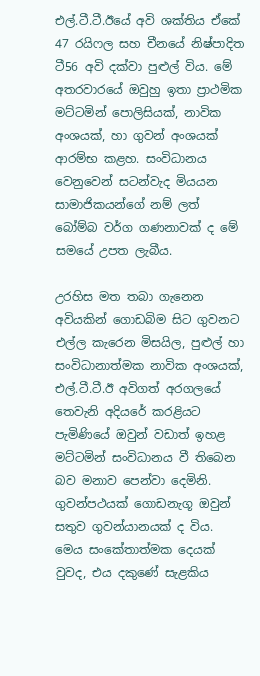එල්.ටී.ටී.ඊයේ අවි ශක්තිය ඒකේ 47 රයිෆල සහ චීනයේ නිෂ්පාදිත ටී56 අවි දක්වා පුළුල් විය. මේ අතරවාරයේ ඔවුහු ඉතා ප්‍රාථමික මට්ටමින් පොලිසියක්, නාවික අංශයක්, හා ගුවන් අංශයක් ආරම්භ කළහ. සංවිධානය වෙනුවෙන් සටන්වැද මියයන සාමාජිකයන්ගේ නම් ලත් බෝම්බ වර්ග ගණනාවක් ද මේ සමයේ උපත ලැබීය.

උරහිස මත තබා ගැනෙන අවියකින් ගොඩබිම සිට ගුවනට එල්ල කැරෙන මිසයිල, පුළුල් හා සංවිධානාත්මක නාවික අංශයක්, එල්.ටී.ටී.ඊ අවිගත් අරගලයේ තෙවැනි අදියරේ කරළියට පැමිණියේ ඔවුන් වඩාත් ඉහළ මට්ටමින් සංවිධානය වී තිබෙන බව මනාව පෙන්වා දෙමිනි. ගුවන්පථයක් ගොඩනැගූ ඔවුන් සතුව ගුවන්යානයක් ද විය. මෙය සංකේතාත්මක දෙයක් වුවද, එය දකුණේ සැළකිය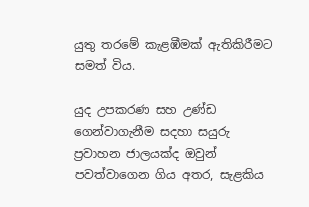යුතු තරමේ කැළඹීමක් ඇතිකිරීමට සමත් විය.

යුද උපකරණ සහ උණ්ඩ ගෙන්වාගැනීම සදහා සයුරු ප්‍රවාහන ජාලයක්ද ඔවුන් පවත්වාගෙන ගිය අතර, සැළකිය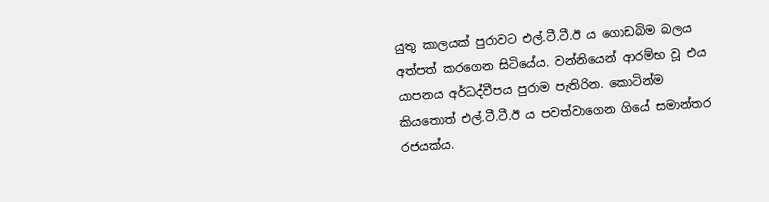යුතු කාලයක් පුරාවට එල්.ටී.ටී.ඊ ය ගොඩබිම බලය අත්පත් කරගෙන සිටියේය. වන්නියෙන් ආරම්භ වූ එය යාපනය අර්ධද්වීපය පුරාම පැතිරින. කොටින්ම කියතොත් එල්.ටී.ටී.ඊ ය පවත්වාගෙන ගියේ සමාන්තර රජයක්ය.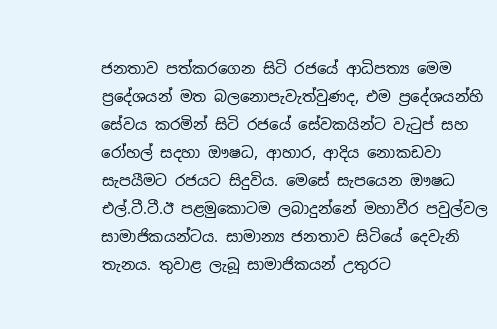ජනතාව පත්කරගෙන සිටි රජයේ ආධිපත්‍ය මෙම ප්‍රදේශයන් මත බලනොපැවැත්වුණද, එම ප්‍රදේශයන්හි සේවය කරමින් සිටි රජයේ සේවකයින්ට වැටුප් සහ රෝහල් සදහා ඖෂධ, ආහාර, ආදිය නොකඩවා සැපයීමට රජයට සිදුවිය. මෙසේ සැපයෙන ඖෂධ එල්.ටී.ටී.ඊ පළමුකොටම ලබාදුන්නේ මහාවීර පවුල්වල සාමාජිකයන්ටය. සාමාන්‍ය ජනතාව සිටියේ දෙවැනි තැනය. තුවාළ ලැබූ සාමාජිකයන් උතුරට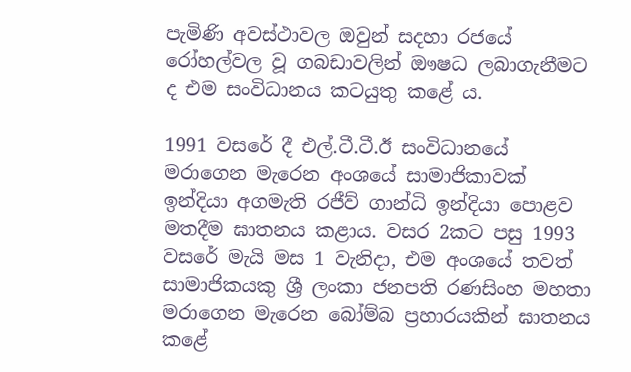පැමිණි අවස්ථාවල ඔවුන් සදහා රජයේ රෝහල්වල වූ ගබඩාවලින් ඖෂධ ලබාගැනීමට ද එම සංවිධානය කටයුතු කළේ ය.

1991 වසරේ දී එල්.ටී.ටී.ඊ සංවිධානයේ මරාගෙන මැරෙන අංශයේ සාමාජිකාවක් ඉන්දියා අගමැති රජීව් ගාන්ධි ඉන්දියා පොළව මතදීම ඝාතනය කළාය. වසර 2කට පසු 1993 වසරේ මැයි මස 1 වැනිදා, එම අංශයේ තවත් සාමාජිකයකු ශ්‍රී ලංකා ජනපති රණසිංහ මහතා මරාගෙන මැරෙන බෝම්බ ප්‍රහාරයකින් ඝාතනය කළේ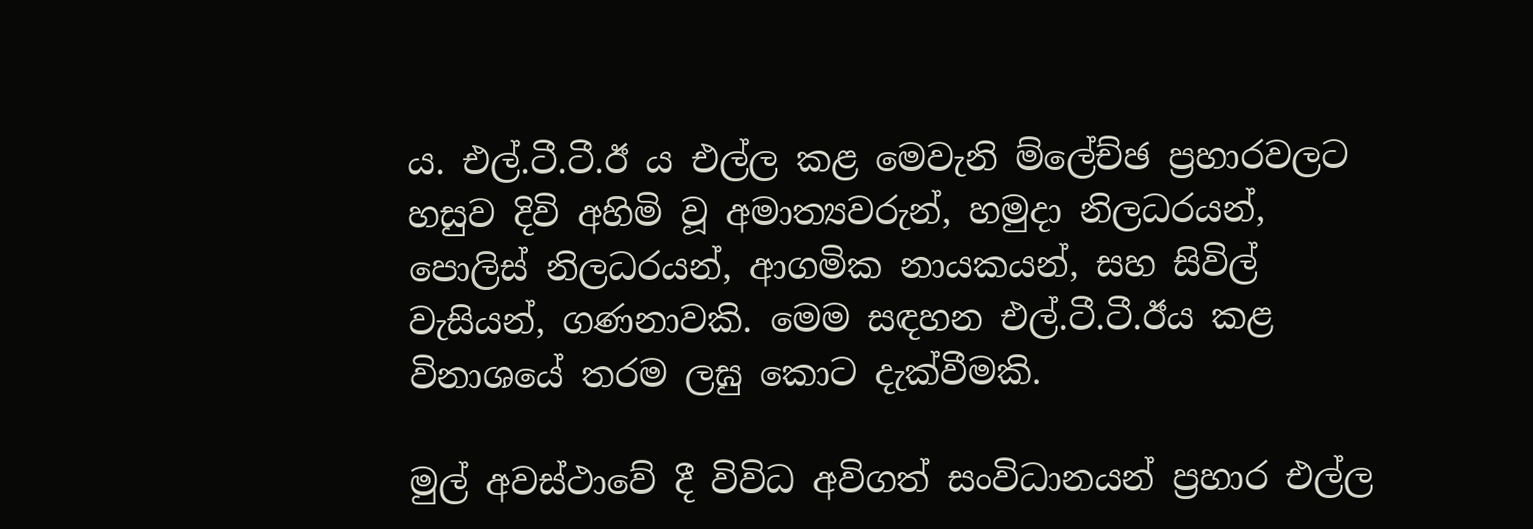ය. එල්.ටී.ටී.ඊ ය එල්ල කළ මෙවැනි ම්ලේච්ඡ ප්‍රහාරවලට හසුව දිවි අහිමි වූ අමාත්‍යවරුන්, හමුදා නිලධරයන්, පොලිස් නිලධරයන්, ආගමික නායකයන්, සහ සිවිල් වැසියන්, ගණනාවකි. මෙම සඳහන එල්.ටී.ටී.ඊය කළ විනාශයේ තරම ලඝු කොට දැක්වීමකි.

මුල් අවස්ථාවේ දී විවිධ අවිගත් සංවිධානයන් ප්‍රහාර එල්ල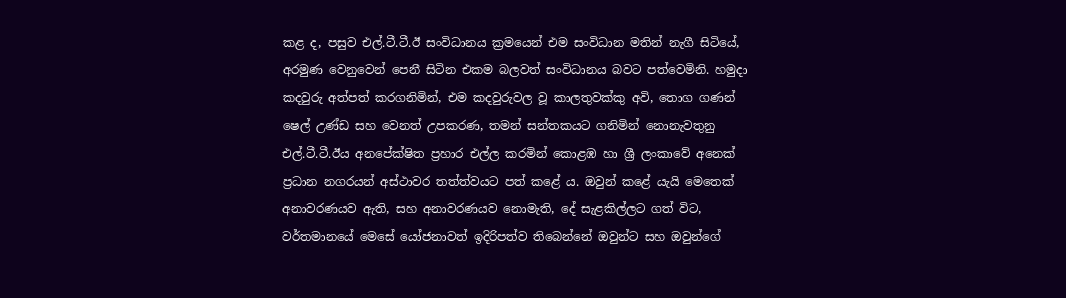කළ ද, පසුව එල්.ටී.ටී.ඊ සංවිධානය ක්‍රමයෙන් එම සංවිධාන මතින් නැගී සිටියේ, අරමුණ වෙනුවෙන් පෙනී සිටින එකම බලවත් සංවිධානය බවට පත්වෙමිනි. හමුදා කදවුරු අත්පත් කරගනිමින්, එම කදවුරුවල වූ කාලතුවක්කු අවි, තොග ගණන් ෂෙල් උණ්ඩ සහ වෙනත් උපකරණ, තමන් සන්තකයට ගනිමින් නොනැවතුනු එල්.ටී.ටී.ඊය අනපේක්ෂිත ප්‍රහාර එල්ල කරමින් කොළඹ හා ශ්‍රී ලංකාවේ අනෙක් ප්‍රධාන නගරයන් අස්ථාවර තත්ත්වයට පත් කළේ ය. ඔවුන් කළේ යැයි මෙතෙක් අනාවරණයව ඇති, සහ අනාවරණයව නොමැති, දේ සැළකිල්ලට ගත් විට, වර්තමානයේ මෙසේ යෝජනාවත් ඉදිරිපත්ව තිබෙන්නේ ඔවුන්ට සහ ඔවුන්ගේ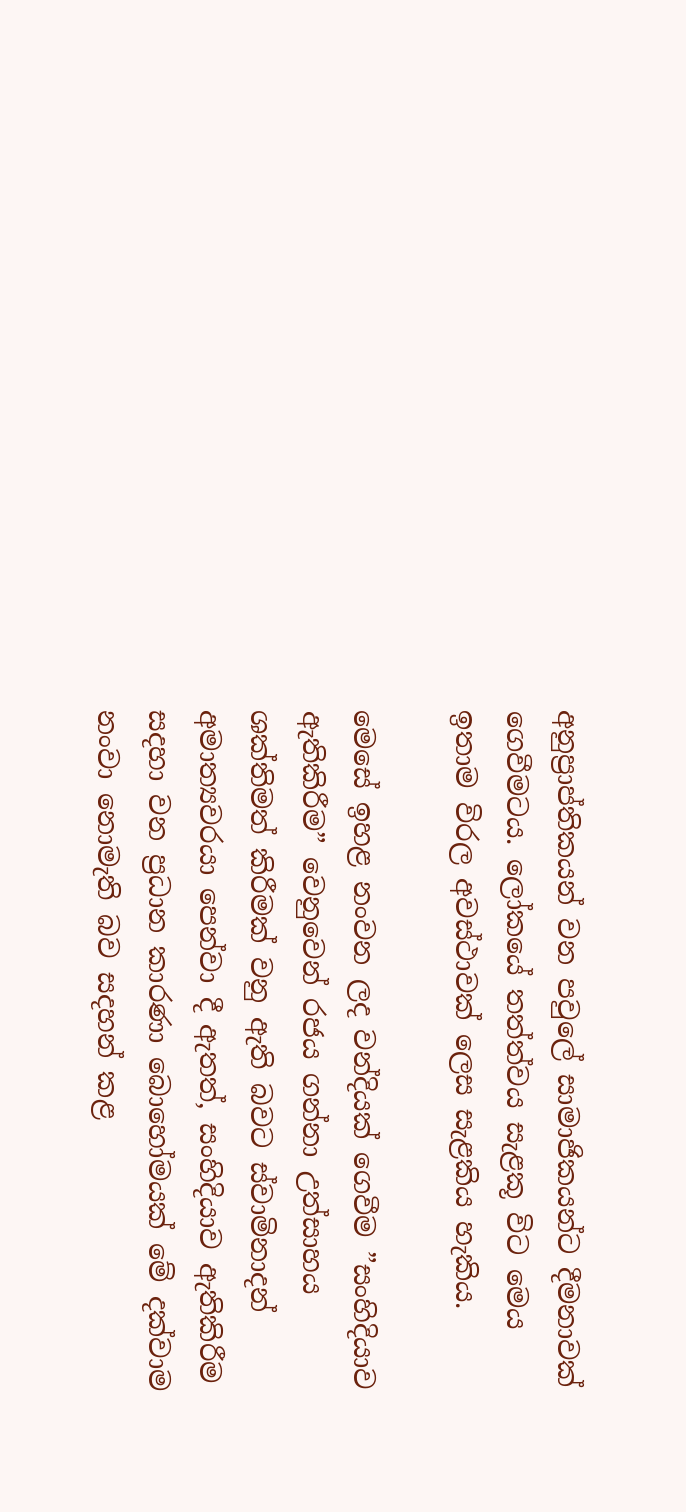අනුප්‍රාප්තිකයන් වන පවුලේ සාමාජිකයන්ට දීමනාවක් ගෙවීමටය. ලෝකයේ තත්ත්වය සැළකූ විට මෙය ඉතාම විරල අවස්ථාවක් ලෙස සැළකිය හැකිය.

මෙසේ ඉහළ නංවන ලද වන්දියක් ගෙවීම ”සංහිදියාව ඇතිකිරීම” වෙනුවෙන් රජය ගන්නා උත්සාහය ශක්තිමත් කිරීමක් වනු ඇති බවට ස්වාමිනාදන් අමාත්‍යවරයා පෙන්වා දී ඇතත්, සංහිදියාව ඇතිකිරීම සදහා වන ප්‍රධාන කාරණා බොහෝමයක් මේ දක්වාම නංවා නොමැති බව සදහන් කළ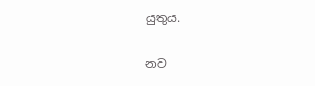යුතුය.

නව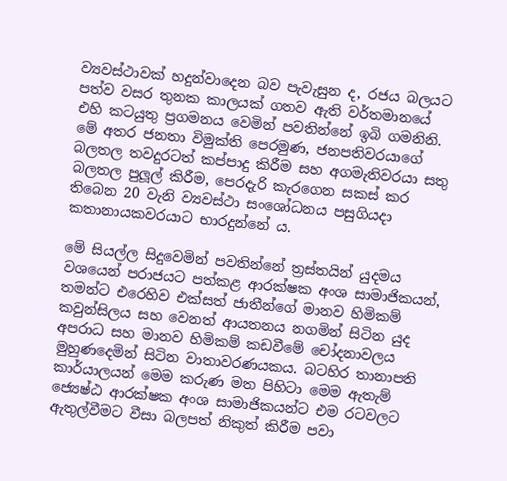ව්‍යවස්ථාවක් හදුන්වාදෙන බව පැවැසුන ද, රජය බලයට පත්ව වසර තුනක කාලයක් ගතව ඇති වර්තමානයේ එහි කටයුතු ප්‍රගමනය වෙමින් පවතින්නේ ඉබි ගමනිනි. මේ අතර ජනතා විමුක්ති පෙරමුණ, ජනපතිවරයාගේ බලතල තවදුරටත් කප්පාදු කිරීම සහ අගමැතිවරයා සතු බලතල පුලූල් කිරීම, පෙරදැරි කැරගෙන සකස් කර තිබෙන 20 වැනි ව්‍යවස්ථා සංශෝධනය පසුගියදා කතානායකවරයාට භාරදුන්නේ ය.

මේ සියල්ල සිදුවෙමින් පවතින්නේ ත්‍රස්තයින් යුදමය වශයෙන් පරාජයට පත්කළ ආරක්ෂක අංශ සාමාජිකයන්, තමන්ට එරෙහිව එක්සත් ජාතීන්ගේ මානව හිමිකම් කවුන්සිලය සහ වෙනත් ආයතනය නගමින් සිටින යුද අපරාධ සහ මානව හිමිකම් කඩවීමේ චෝදනාවලය මුහුණදෙමින් සිටින වාතාවරණයකය. බටහිර තානාපති කාර්යාලයන් මෙම කරුණ මත පිහිටා මෙම ඇතැම් ජ්‍යෙෂ්ඨ ආරක්ෂක අංශ සාමාජිකයන්ට එම රටවලට ඇතුල්වීමට වීසා බලපත් නිකුත් කිරීම පවා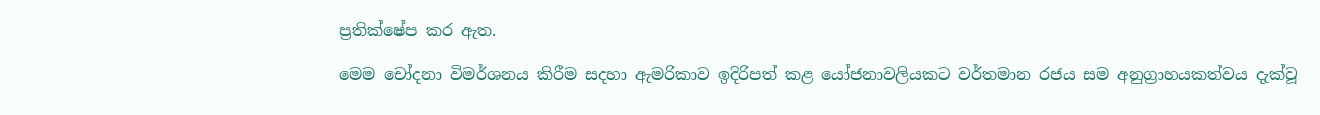ප්‍රතික්ෂේප කර ඇත.

මෙම චෝදනා විමර්ශනය කිරීම සදහා ඇමරිකාව ඉදිරිපත් කළ යෝජනාවලියකට වර්තමාන රජය සම අනුග්‍රාහයකත්වය දැක්වූ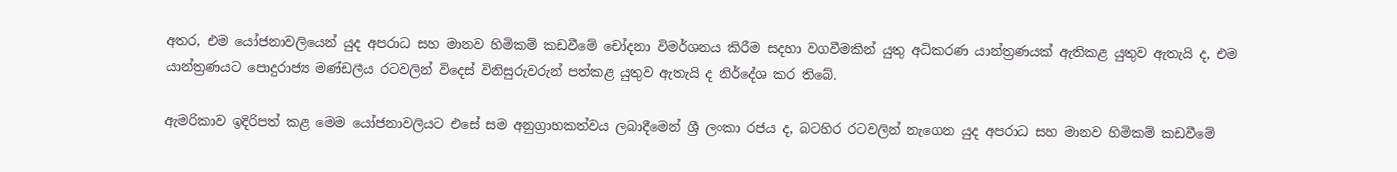අතර, එම යෝජනාවලියෙන් යුද අපරාධ සහ මානව හිමිකම් කඩවීමේ චෝදනා විමර්ශනය කිරීම සදහා වගවීමකින් යුතු අධිකරණ යාන්ත්‍රණයක් ඇතිකළ යුතුව ඇතැයි ද, එම යාන්ත්‍රණයට පොදුරාජ්‍ය මණ්ඩලීය රටවලින් විදෙස් විනිසුරුවරුන් පත්කළ යුතුව ඇතැයි ද නිර්දේශ කර තිබේ.

ඇමරිකාව ඉදිරිපත් කළ මෙම යෝජනාවලියට එසේ සම අනුග්‍රාහකත්වය ලබාදීමෙන් ශ්‍රී ලංකා රජය ද, බටහිර රටවලින් නැගෙන යුද අපරාධ සහ මානව හිමිකම් කඩවීමේ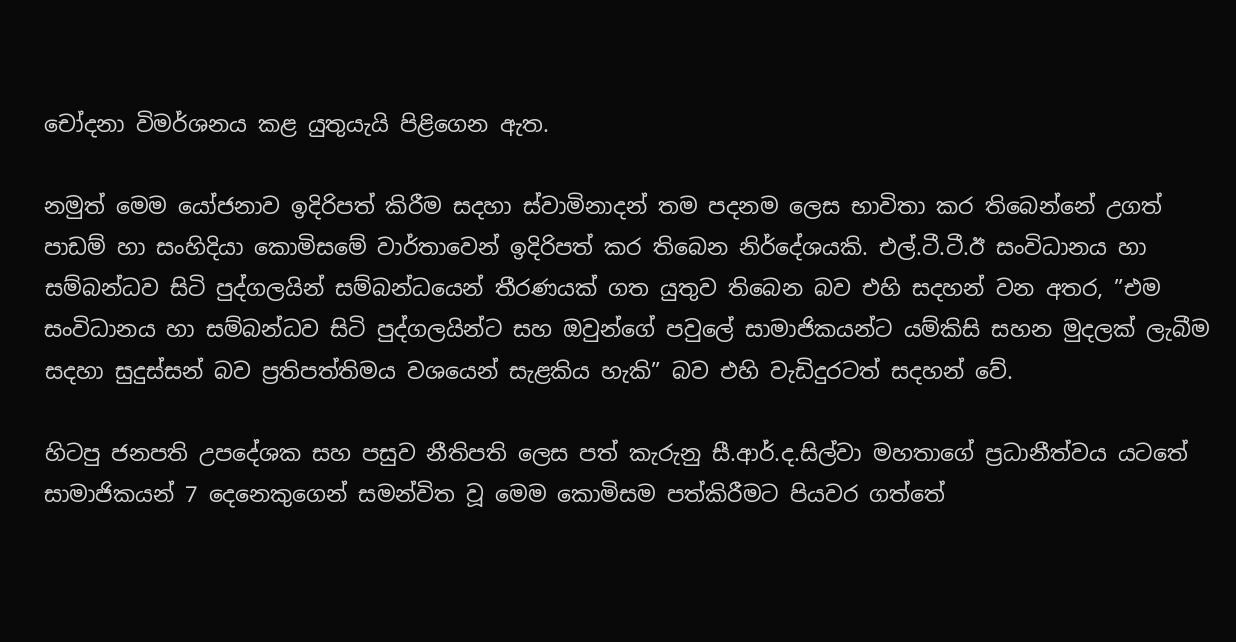චෝදනා විමර්ශනය කළ යුතුයැයි පිළිගෙන ඇත.

නමුත් මෙම යෝජනාව ඉදිරිපත් කිරීම සදහා ස්වාමිනාදන් තම පදනම ලෙස භාවිතා කර තිබෙන්නේ උගත් පාඩම් හා සංහිදියා කොමිසමේ වාර්තාවෙන් ඉදිරිපත් කර තිබෙන නිර්දේශයකි. එල්.ටී.ටී.ඊ සංවිධානය හා සම්බන්ධව සිටි පුද්ගලයින් සම්බන්ධයෙන් තීරණයක් ගත යුතුව තිබෙන බව එහි සදහන් වන අතර, ”එම සංවිධානය හා සම්බන්ධව සිටි පුද්ගලයින්ට සහ ඔවුන්ගේ පවුලේ සාමාජිකයන්ට යම්කිසි සහන මුදලක් ලැබීම සදහා සුදුස්සන් බව ප්‍රතිපත්තිමය වශයෙන් සැළකිය හැකි” බව එහි වැඩිදුරටත් සදහන් වේ.

හිටපු ජනපති උපදේශක සහ පසුව නීතිපති ලෙස පත් කැරුනු සී.ආර්.ද.සිල්වා මහතාගේ ප්‍රධානීත්වය යටතේ සාමාජිකයන් 7 දෙනෙකුගෙන් සමන්විත වූ මෙම කොමිසම පත්කිරීමට පියවර ගත්තේ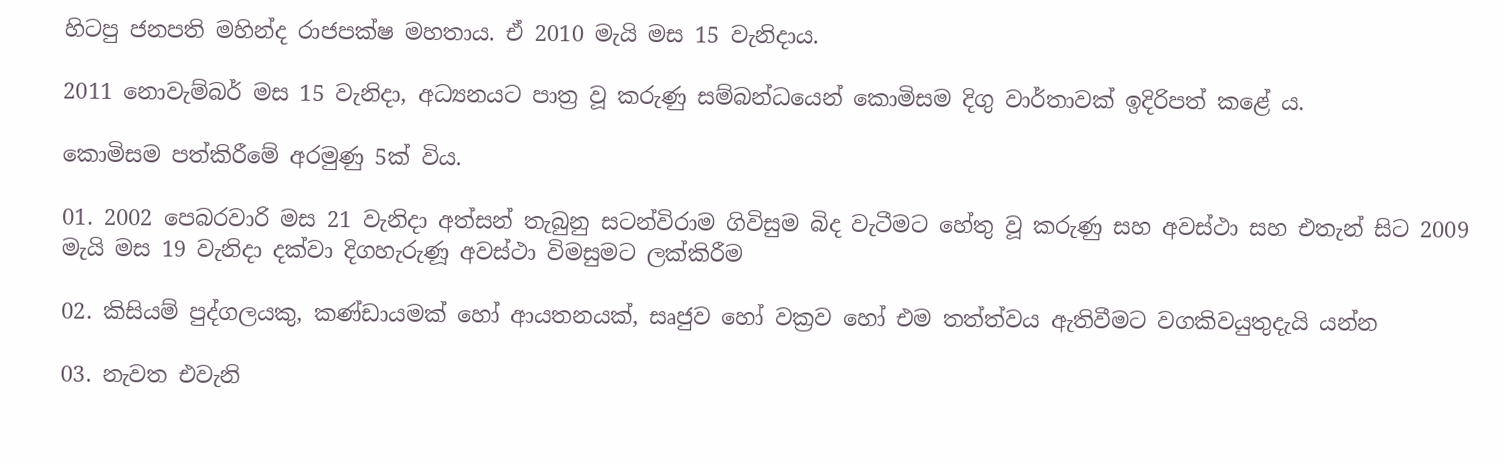හිටපු ජනපති මහින්ද රාජපක්ෂ මහතාය. ඒ 2010 මැයි මස 15 වැනිදාය.

2011 නොවැම්බර් මස 15 වැනිදා, අධ්‍යනයට පාත්‍ර වූ කරුණු සම්බන්ධයෙන් කොමිසම දිගු වාර්තාවක් ඉදිරිපත් කළේ ය.

කොමිසම පත්කිරීමේ අරමුණු 5ක් විය.

01. 2002 පෙබරවාරි මස 21 වැනිදා අත්සන් තැබුනු සටන්විරාම ගිවිසුම බිද වැටීමට හේතු වූ කරුණු සහ අවස්ථා සහ එතැන් සිට 2009 මැයි මස 19 වැනිදා දක්වා දිගහැරුණූ අවස්ථා විමසුමට ලක්කිරීම

02. කිසියම් පුද්ගලයකු, කණ්ඩායමක් හෝ ආයතනයක්, සෘජුව හෝ වක්‍රව හෝ එම තත්ත්වය ඇතිවීමට වගකිවයුතුදැයි යන්න

03. නැවත එවැනි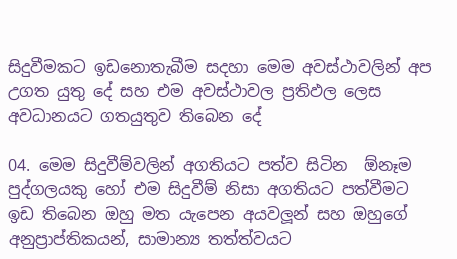සිදුවීමකට ඉඩනොතැබීම සදහා මෙම අවස්ථාවලින් අප උගත යුතු දේ සහ එම අවස්ථාවල ප්‍රතිඵල ලෙස අවධානයට ගතයුතුව තිබෙන දේ

04. මෙම සිදුවීම්වලින් අගතියට පත්ව සිටින  ඕනෑම පුද්ගලයකු හෝ එම සිදුවීම් නිසා අගතියට පත්වීමට ඉඩ තිබෙන ඔහු මත යැපෙන අයවලූන් සහ ඔහුගේ අනුප්‍රාප්තිකයන්, සාමාන්‍ය තත්ත්වයට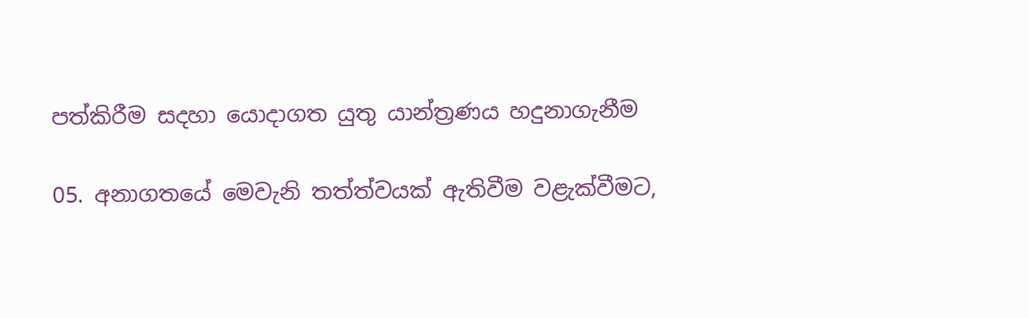පත්කිරීම සදහා යොදාගත යුතු යාන්ත්‍රණය හදුනාගැනීම

05. අනාගතයේ මෙවැනි තත්ත්වයක් ඇතිවීම වළැක්වීමට,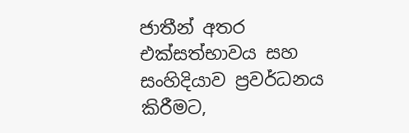ජාතීන් අතර එක්සත්භාවය සහ සංහිදියාව ප්‍රවර්ධනය කිරීමට,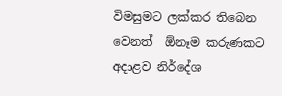විමසුමට ලක්කර තිබෙන වෙනත්  ඕනෑම කරුණකට අදාළව නිර්දේශ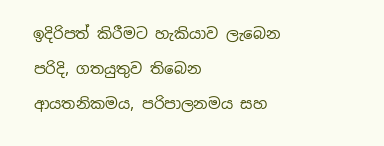ඉදිරිපත් කිරීමට හැකියාව ලැබෙන පරිදි, ගතයුතුව තිබෙන ආයතනිකමය, පරිපාලනමය සහ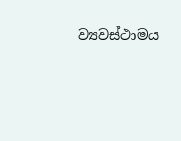ව්‍යවස්ථාමය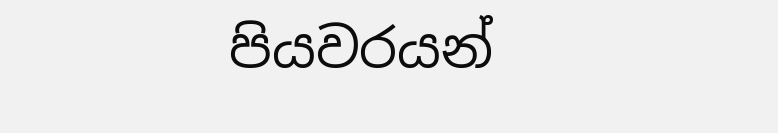පියවරයන්